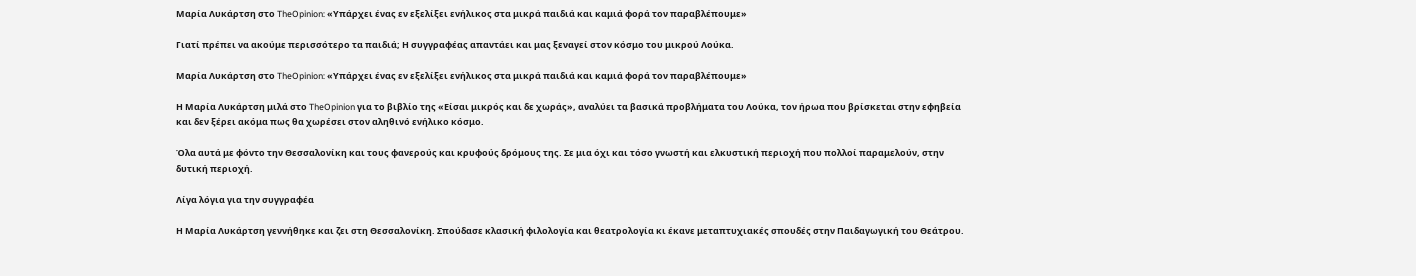Μαρία Λυκάρτση στο TheOpinion: «Υπάρχει ένας εν εξελίξει ενήλικος στα μικρά παιδιά και καμιά φορά τον παραβλέπουμε»

Γιατί πρέπει να ακούμε περισσότερο τα παιδιά; Η συγγραφέας απαντάει και μας ξεναγεί στον κόσμο του μικρού Λούκα.

Μαρία Λυκάρτση στο TheOpinion: «Υπάρχει ένας εν εξελίξει ενήλικος στα μικρά παιδιά και καμιά φορά τον παραβλέπουμε»

Η Μαρία Λυκάρτση μιλά στο TheOpinion για το βιβλίο της «Είσαι μικρός και δε χωράς», αναλύει τα βασικά προβλήματα του Λούκα, τον ήρωα που βρίσκεται στην εφηβεία και δεν ξέρει ακόμα πως θα χωρέσει στον αληθινό ενήλικο κόσμο.

Όλα αυτά με φόντο την Θεσσαλονίκη και τους φανερούς και κρυφούς δρόμους της. Σε μια όχι και τόσο γνωστή και ελκυστική περιοχή που πολλοί παραμελούν, στην δυτική περιοχή.

Λίγα λόγια για την συγγραφέα

Η Μαρία Λυκάρτση γεννήθηκε και ζει στη Θεσσαλονίκη. Σπούδασε κλασική φιλολογία και θεατρολογία κι έκανε μεταπτυχιακές σπουδές στην Παιδαγωγική του Θεάτρου.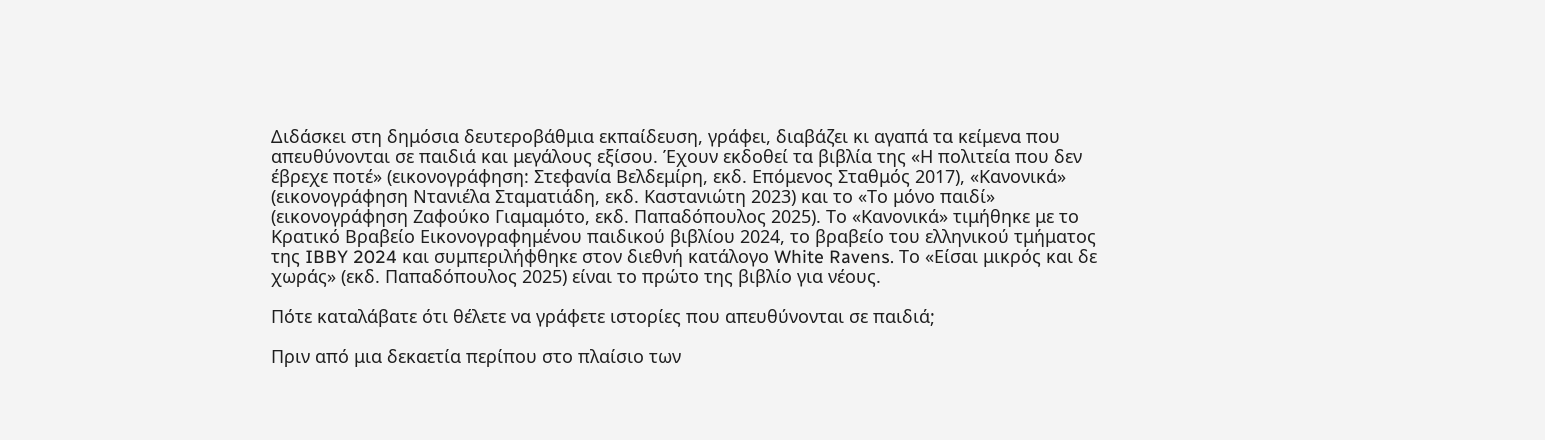Διδάσκει στη δημόσια δευτεροβάθμια εκπαίδευση, γράφει, διαβάζει κι αγαπά τα κείμενα που απευθύνονται σε παιδιά και μεγάλους εξίσου. Έχουν εκδοθεί τα βιβλία της «Η πολιτεία που δεν έβρεχε ποτέ» (εικονογράφηση: Στεφανία Βελδεμίρη, εκδ. Επόμενος Σταθμός 2017), «Κανονικά» (εικονογράφηση Ντανιέλα Σταματιάδη, εκδ. Καστανιώτη 2023) και το «Το μόνο παιδί» (εικονογράφηση Ζαφούκο Γιαμαμότο, εκδ. Παπαδόπουλος 2025). Το «Κανονικά» τιμήθηκε με το Κρατικό Βραβείο Εικονογραφημένου παιδικού βιβλίου 2024, το βραβείο του ελληνικού τμήματος της IBBY 2024 και συμπεριλήφθηκε στον διεθνή κατάλογο White Ravens. Το «Είσαι μικρός και δε χωράς» (εκδ. Παπαδόπουλος 2025) είναι το πρώτο της βιβλίο για νέους.

Πότε καταλάβατε ότι θέλετε να γράφετε ιστορίες που απευθύνονται σε παιδιά;

Πριν από μια δεκαετία περίπου στο πλαίσιο των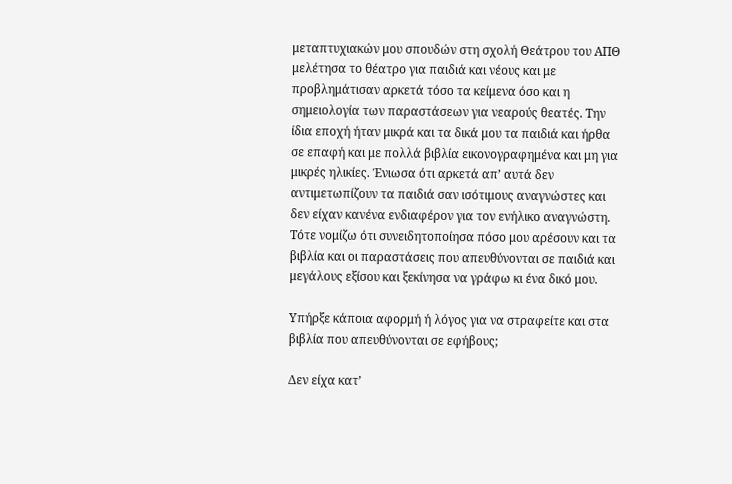μεταπτυχιακών μου σπουδών στη σχολή Θεάτρου του ΑΠΘ μελέτησα το θέατρο για παιδιά και νέους και με προβλημάτισαν αρκετά τόσο τα κείμενα όσο και η σημειολογία των παραστάσεων για νεαρούς θεατές. Την ίδια εποχή ήταν μικρά και τα δικά μου τα παιδιά και ήρθα σε επαφή και με πολλά βιβλία εικονογραφημένα και μη για μικρές ηλικίες. Ένιωσα ότι αρκετά απ’ αυτά δεν αντιμετωπίζουν τα παιδιά σαν ισότιμους αναγνώστες και δεν είχαν κανένα ενδιαφέρον για τον ενήλικο αναγνώστη. Τότε νομίζω ότι συνειδητοποίησα πόσο μου αρέσουν και τα βιβλία και οι παραστάσεις που απευθύνονται σε παιδιά και μεγάλους εξίσου και ξεκίνησα να γράφω κι ένα δικό μου.

Υπήρξε κάποια αφορμή ή λόγος για να στραφείτε και στα βιβλία που απευθύνονται σε εφήβους;

Δεν είχα κατ’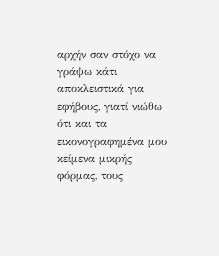αρχήν σαν στόχο να γράψω κάτι αποκλειστικά για εφήβους, γιατί νιώθω ότι και τα εικονογραφημένα μου κείμενα μικρής φόρμας, τους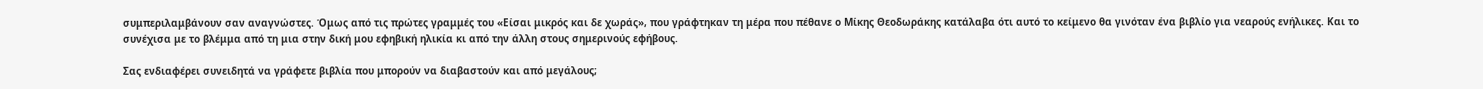συμπεριλαμβάνουν σαν αναγνώστες. Όμως από τις πρώτες γραμμές του «Είσαι μικρός και δε χωράς», που γράφτηκαν τη μέρα που πέθανε ο Μίκης Θεοδωράκης κατάλαβα ότι αυτό το κείμενο θα γινόταν ένα βιβλίο για νεαρούς ενήλικες. Και το συνέχισα με το βλέμμα από τη μια στην δική μου εφηβική ηλικία κι από την άλλη στους σημερινούς εφήβους.

Σας ενδιαφέρει συνειδητά να γράφετε βιβλία που μπορούν να διαβαστούν και από μεγάλους;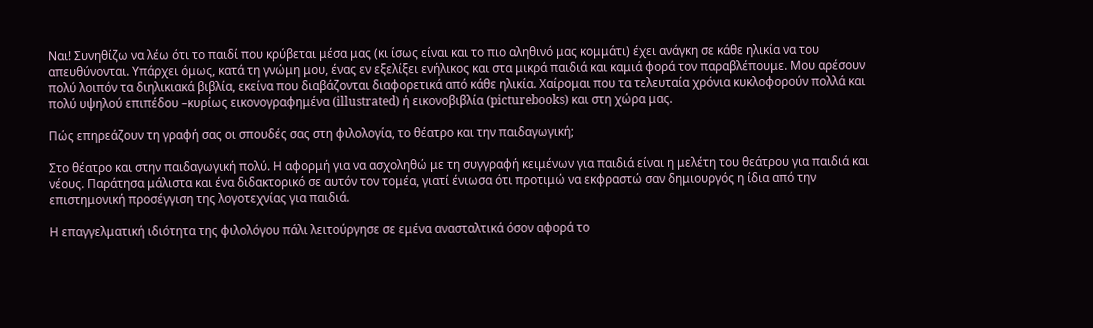Ναι! Συνηθίζω να λέω ότι το παιδί που κρύβεται μέσα μας (κι ίσως είναι και το πιο αληθινό μας κομμάτι) έχει ανάγκη σε κάθε ηλικία να του απευθύνονται. Υπάρχει όμως, κατά τη γνώμη μου, ένας εν εξελίξει ενήλικος και στα μικρά παιδιά και καμιά φορά τον παραβλέπουμε. Μου αρέσουν πολύ λοιπόν τα διηλικιακά βιβλία, εκείνα που διαβάζονται διαφορετικά από κάθε ηλικία. Xαίρομαι που τα τελευταία χρόνια κυκλοφορούν πολλά και πολύ υψηλού επιπέδου –κυρίως εικονογραφημένα (illustrated) ή εικονοβιβλία (picturebooks) και στη χώρα μας.

Πώς επηρεάζουν τη γραφή σας οι σπουδές σας στη φιλολογία, το θέατρο και την παιδαγωγική;

Στο θέατρο και στην παιδαγωγική πολύ. Η αφορμή για να ασχοληθώ με τη συγγραφή κειμένων για παιδιά είναι η μελέτη του θεάτρου για παιδιά και νέους. Παράτησα μάλιστα και ένα διδακτορικό σε αυτόν τον τομέα, γιατί ένιωσα ότι προτιμώ να εκφραστώ σαν δημιουργός η ίδια από την επιστημονική προσέγγιση της λογοτεχνίας για παιδιά.

Η επαγγελματική ιδιότητα της φιλολόγου πάλι λειτούργησε σε εμένα ανασταλτικά όσον αφορά το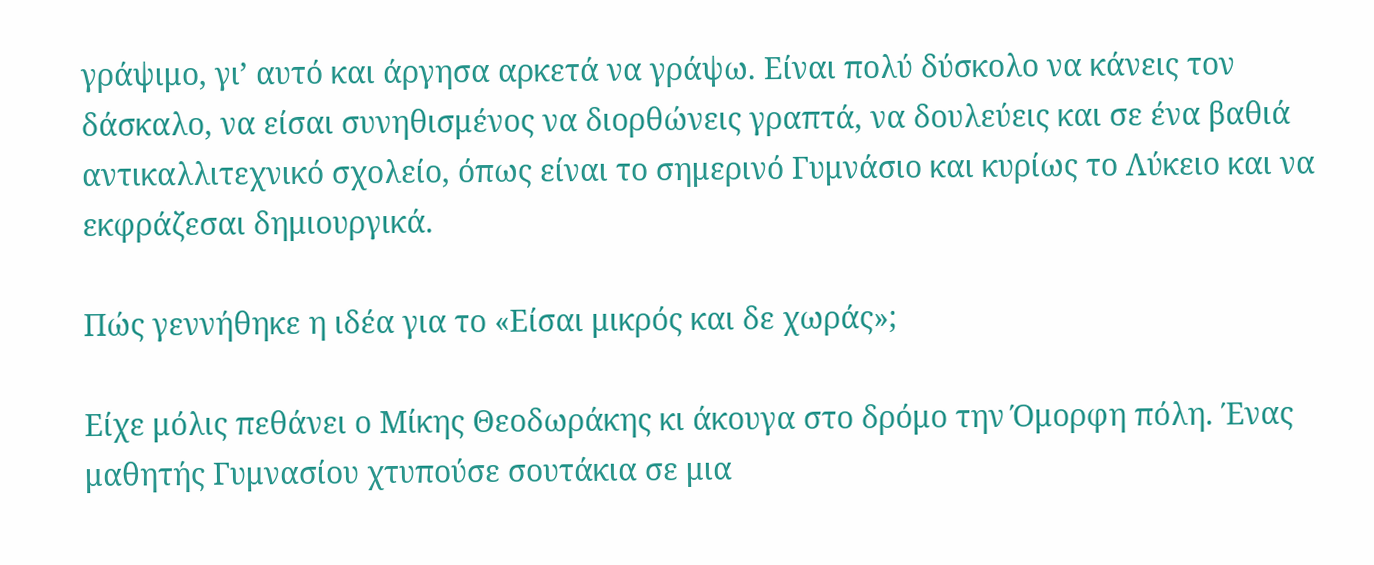γράψιμο, γι’ αυτό και άργησα αρκετά να γράψω. Είναι πολύ δύσκολο να κάνεις τον δάσκαλο, να είσαι συνηθισμένος να διορθώνεις γραπτά, να δουλεύεις και σε ένα βαθιά αντικαλλιτεχνικό σχολείο, όπως είναι το σημερινό Γυμνάσιο και κυρίως το Λύκειο και να εκφράζεσαι δημιουργικά.

Πώς γεννήθηκε η ιδέα για το «Είσαι μικρός και δε χωράς»;

Είχε μόλις πεθάνει ο Μίκης Θεοδωράκης κι άκουγα στο δρόμο την Όμορφη πόλη. Ένας μαθητής Γυμνασίου χτυπούσε σουτάκια σε μια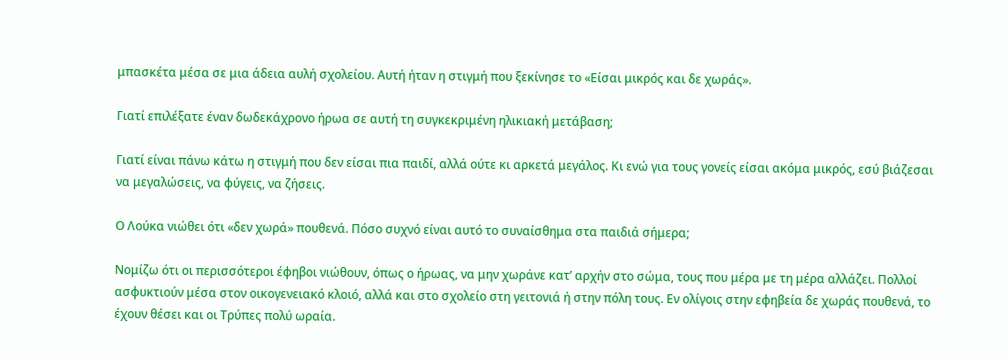μπασκέτα μέσα σε μια άδεια αυλή σχολείου. Αυτή ήταν η στιγμή που ξεκίνησε το «Είσαι μικρός και δε χωράς».

Γιατί επιλέξατε έναν δωδεκάχρονο ήρωα σε αυτή τη συγκεκριμένη ηλικιακή μετάβαση;

Γιατί είναι πάνω κάτω η στιγμή που δεν είσαι πια παιδί, αλλά ούτε κι αρκετά μεγάλος. Κι ενώ για τους γονείς είσαι ακόμα μικρός, εσύ βιάζεσαι να μεγαλώσεις, να φύγεις, να ζήσεις.

Ο Λούκα νιώθει ότι «δεν χωρά» πουθενά. Πόσο συχνό είναι αυτό το συναίσθημα στα παιδιά σήμερα;

Νομίζω ότι οι περισσότεροι έφηβοι νιώθουν, όπως ο ήρωας, να μην χωράνε κατ’ αρχήν στο σώμα, τους που μέρα με τη μέρα αλλάζει. Πολλοί ασφυκτιούν μέσα στον οικογενειακό κλοιό, αλλά και στο σχολείο στη γειτονιά ή στην πόλη τους. Εν ολίγοις στην εφηβεία δε χωράς πουθενά, το έχουν θέσει και οι Τρύπες πολύ ωραία.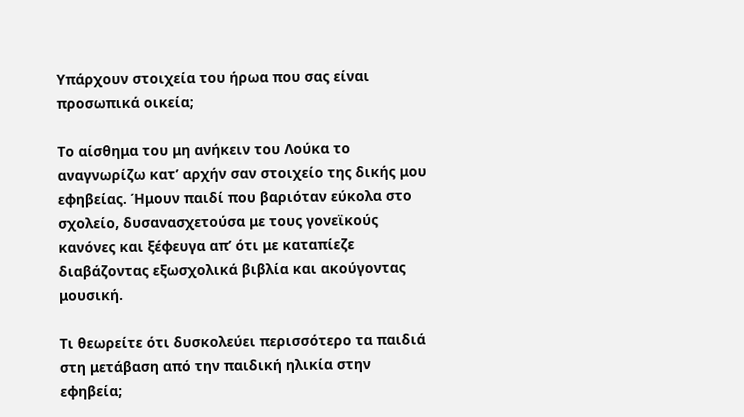Υπάρχουν στοιχεία του ήρωα που σας είναι προσωπικά οικεία;

Το αίσθημα του μη ανήκειν του Λούκα το αναγνωρίζω κατ’ αρχήν σαν στοιχείο της δικής μου εφηβείας. Ήμουν παιδί που βαριόταν εύκολα στο σχολείο, δυσανασχετούσα με τους γονεϊκούς κανόνες και ξέφευγα απ’ ότι με καταπίεζε διαβάζοντας εξωσχολικά βιβλία και ακούγοντας μουσική.

Τι θεωρείτε ότι δυσκολεύει περισσότερο τα παιδιά στη μετάβαση από την παιδική ηλικία στην εφηβεία;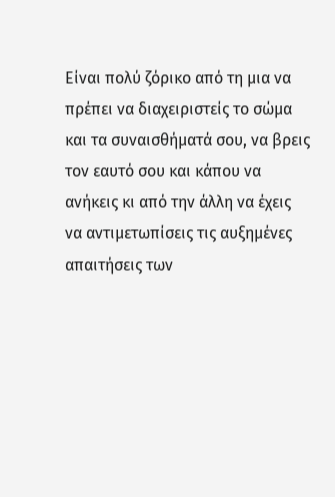Είναι πολύ ζόρικο από τη μια να πρέπει να διαχειριστείς το σώμα και τα συναισθήματά σου, να βρεις τον εαυτό σου και κάπου να ανήκεις κι από την άλλη να έχεις να αντιμετωπίσεις τις αυξημένες απαιτήσεις των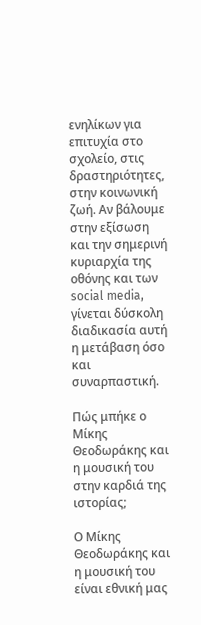ενηλίκων για επιτυχία στο σχολείο, στις δραστηριότητες, στην κοινωνική ζωή. Αν βάλουμε στην εξίσωση και την σημερινή κυριαρχία της οθόνης και των social media, γίνεται δύσκολη διαδικασία αυτή η μετάβαση όσο και συναρπαστική.

Πώς μπήκε ο Μίκης Θεοδωράκης και η μουσική του στην καρδιά της ιστορίας;

Ο Μίκης Θεοδωράκης και η μουσική του είναι εθνική μας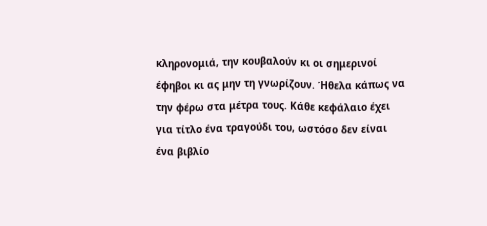κληρονομιά, την κουβαλούν κι οι σημερινοί έφηβοι κι ας μην τη γνωρίζουν. Ήθελα κάπως να την φέρω στα μέτρα τους. Κάθε κεφάλαιο έχει για τίτλο ένα τραγούδι του, ωστόσο δεν είναι ένα βιβλίο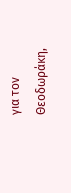για τον Θεοδωράκη,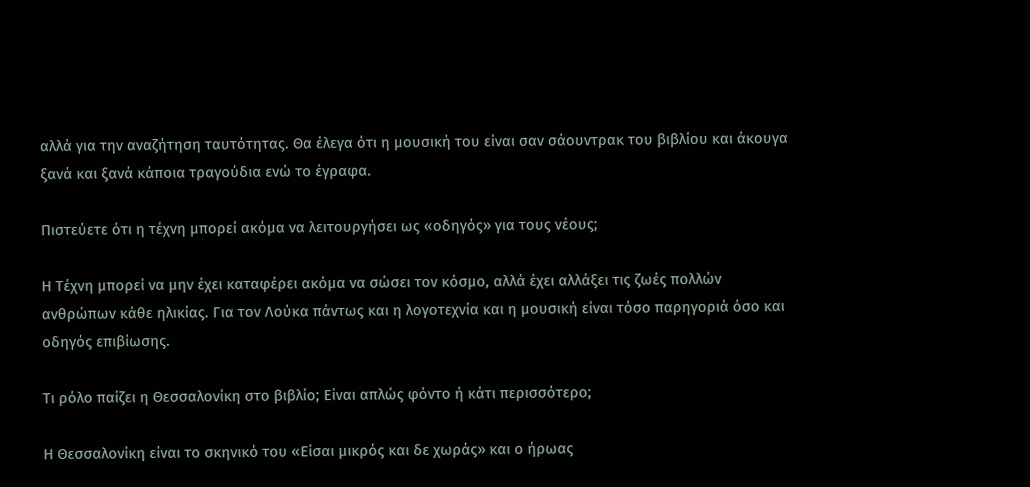αλλά για την αναζήτηση ταυτότητας. Θα έλεγα ότι η μουσική του είναι σαν σάουντρακ του βιβλίου και άκουγα ξανά και ξανά κάποια τραγούδια ενώ το έγραφα.

Πιστεύετε ότι η τέχνη μπορεί ακόμα να λειτουργήσει ως «οδηγός» για τους νέους;

Η Τέχνη μπορεί να μην έχει καταφέρει ακόμα να σώσει τον κόσμο, αλλά έχει αλλάξει τις ζωές πολλών ανθρώπων κάθε ηλικίας. Για τον Λούκα πάντως και η λογοτεχνία και η μουσική είναι τόσο παρηγοριά όσο και οδηγός επιβίωσης.

Τι ρόλο παίζει η Θεσσαλονίκη στο βιβλίο; Είναι απλώς φόντο ή κάτι περισσότερο;

Η Θεσσαλονίκη είναι το σκηνικό του «Είσαι μικρός και δε χωράς» και ο ήρωας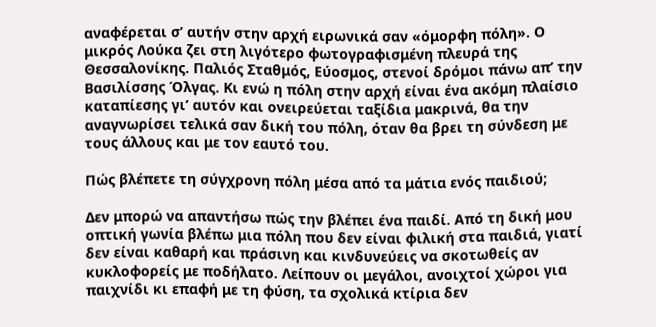αναφέρεται σ’ αυτήν στην αρχή ειρωνικά σαν «όμορφη πόλη». Ο μικρός Λούκα ζει στη λιγότερο φωτογραφισμένη πλευρά της Θεσσαλονίκης. Παλιός Σταθμός, Εύοσμος, στενοί δρόμοι πάνω απ’ την Βασιλίσσης Όλγας. Κι ενώ η πόλη στην αρχή είναι ένα ακόμη πλαίσιο καταπίεσης γι’ αυτόν και ονειρεύεται ταξίδια μακρινά, θα την αναγνωρίσει τελικά σαν δική του πόλη, όταν θα βρει τη σύνδεση με τους άλλους και με τον εαυτό του.

Πώς βλέπετε τη σύγχρονη πόλη μέσα από τα μάτια ενός παιδιού;

Δεν μπορώ να απαντήσω πώς την βλέπει ένα παιδί. Από τη δική μου οπτική γωνία βλέπω μια πόλη που δεν είναι φιλική στα παιδιά, γιατί δεν είναι καθαρή και πράσινη και κινδυνεύεις να σκοτωθείς αν κυκλοφορείς με ποδήλατο. Λείπουν οι μεγάλοι, ανοιχτοί χώροι για παιχνίδι κι επαφή με τη φύση, τα σχολικά κτίρια δεν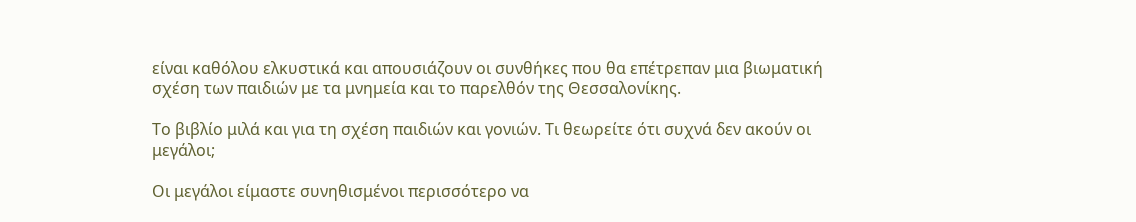είναι καθόλου ελκυστικά και απουσιάζουν οι συνθήκες που θα επέτρεπαν μια βιωματική σχέση των παιδιών με τα μνημεία και το παρελθόν της Θεσσαλονίκης.

Το βιβλίο μιλά και για τη σχέση παιδιών και γονιών. Τι θεωρείτε ότι συχνά δεν ακούν οι μεγάλοι;

Οι μεγάλοι είμαστε συνηθισμένοι περισσότερο να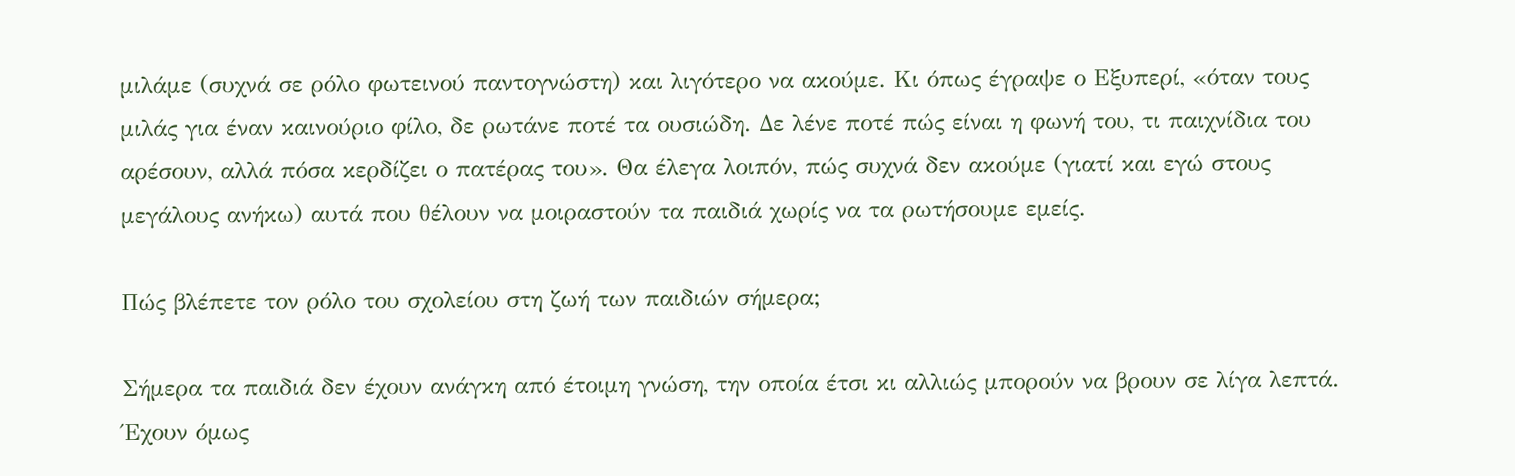μιλάμε (συχνά σε ρόλο φωτεινού παντογνώστη) και λιγότερο να ακούμε. Κι όπως έγραψε ο Εξυπερί, «όταν τους μιλάς για έναν καινούριο φίλο, δε ρωτάνε ποτέ τα ουσιώδη. Δε λένε ποτέ πώς είναι η φωνή του, τι παιχνίδια του αρέσουν, αλλά πόσα κερδίζει ο πατέρας του». Θα έλεγα λοιπόν, πώς συχνά δεν ακούμε (γιατί και εγώ στους μεγάλους ανήκω) αυτά που θέλουν να μοιραστούν τα παιδιά χωρίς να τα ρωτήσουμε εμείς.

Πώς βλέπετε τον ρόλο του σχολείου στη ζωή των παιδιών σήμερα;

Σήμερα τα παιδιά δεν έχουν ανάγκη από έτοιμη γνώση, την οποία έτσι κι αλλιώς μπορούν να βρουν σε λίγα λεπτά. Έχουν όμως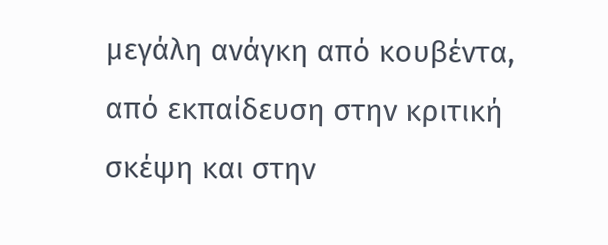μεγάλη ανάγκη από κουβέντα, από εκπαίδευση στην κριτική σκέψη και στην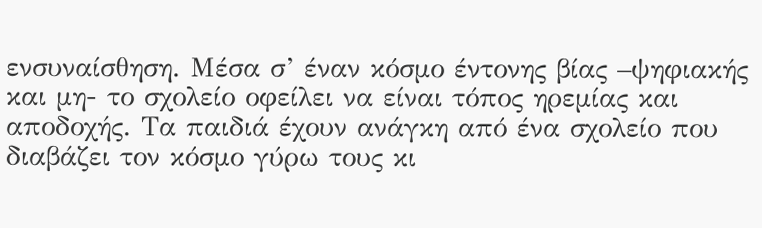ενσυναίσθηση. Μέσα σ’ έναν κόσμο έντονης βίας –ψηφιακής και μη- το σχολείο οφείλει να είναι τόπος ηρεμίας και αποδοχής. Τα παιδιά έχουν ανάγκη από ένα σχολείο που διαβάζει τον κόσμο γύρω τους κι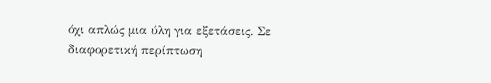όχι απλώς μια ύλη για εξετάσεις. Σε διαφορετική περίπτωση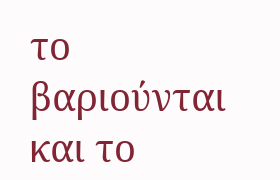το βαριούνται και το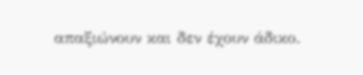απαξιώνουν και δεν έχουν άδικο.